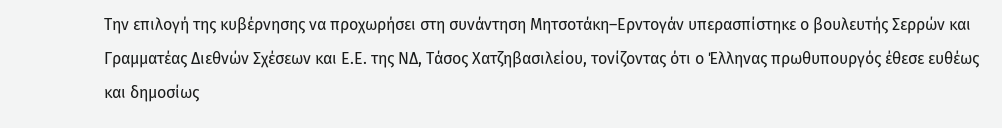Την επιλογή της κυβέρνησης να προχωρήσει στη συνάντηση Μητσοτάκη–Ερντογάν υπερασπίστηκε ο βουλευτής Σερρών και Γραμματέας Διεθνών Σχέσεων και Ε.Ε. της ΝΔ, Τάσος Χατζηβασιλείου, τονίζοντας ότι ο Έλληνας πρωθυπουργός έθεσε ευθέως και δημοσίως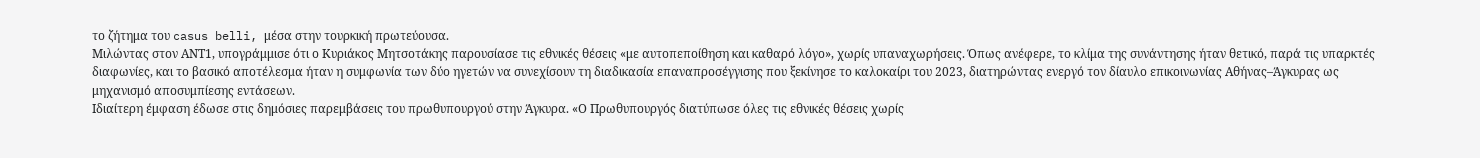το ζήτημα του casus belli, μέσα στην τουρκική πρωτεύουσα.
Μιλώντας στον ΑΝΤ1, υπογράμμισε ότι ο Κυριάκος Μητσοτάκης παρουσίασε τις εθνικές θέσεις «με αυτοπεποίθηση και καθαρό λόγο», χωρίς υπαναχωρήσεις. Όπως ανέφερε, το κλίμα της συνάντησης ήταν θετικό, παρά τις υπαρκτές διαφωνίες, και το βασικό αποτέλεσμα ήταν η συμφωνία των δύο ηγετών να συνεχίσουν τη διαδικασία επαναπροσέγγισης που ξεκίνησε το καλοκαίρι του 2023, διατηρώντας ενεργό τον δίαυλο επικοινωνίας Αθήνας–Άγκυρας ως μηχανισμό αποσυμπίεσης εντάσεων.
Ιδιαίτερη έμφαση έδωσε στις δημόσιες παρεμβάσεις του πρωθυπουργού στην Άγκυρα. «Ο Πρωθυπουργός διατύπωσε όλες τις εθνικές θέσεις χωρίς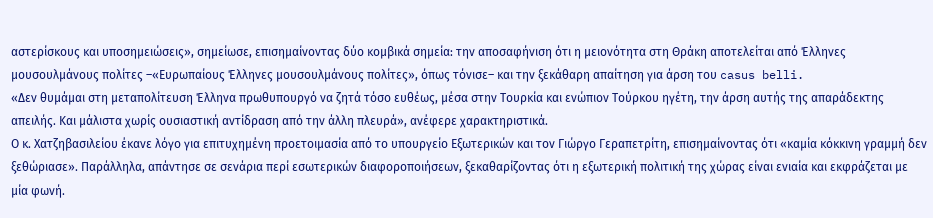αστερίσκους και υποσημειώσεις», σημείωσε, επισημαίνοντας δύο κομβικά σημεία: την αποσαφήνιση ότι η μειονότητα στη Θράκη αποτελείται από Έλληνες μουσουλμάνους πολίτες –«Ευρωπαίους Έλληνες μουσουλμάνους πολίτες», όπως τόνισε– και την ξεκάθαρη απαίτηση για άρση του casus belli.
«Δεν θυμάμαι στη μεταπολίτευση Έλληνα πρωθυπουργό να ζητά τόσο ευθέως, μέσα στην Τουρκία και ενώπιον Τούρκου ηγέτη, την άρση αυτής της απαράδεκτης απειλής. Και μάλιστα χωρίς ουσιαστική αντίδραση από την άλλη πλευρά», ανέφερε χαρακτηριστικά.
Ο κ. Χατζηβασιλείου έκανε λόγο για επιτυχημένη προετοιμασία από το υπουργείο Εξωτερικών και τον Γιώργο Γεραπετρίτη, επισημαίνοντας ότι «καμία κόκκινη γραμμή δεν ξεθώριασε». Παράλληλα, απάντησε σε σενάρια περί εσωτερικών διαφοροποιήσεων, ξεκαθαρίζοντας ότι η εξωτερική πολιτική της χώρας είναι ενιαία και εκφράζεται με μία φωνή.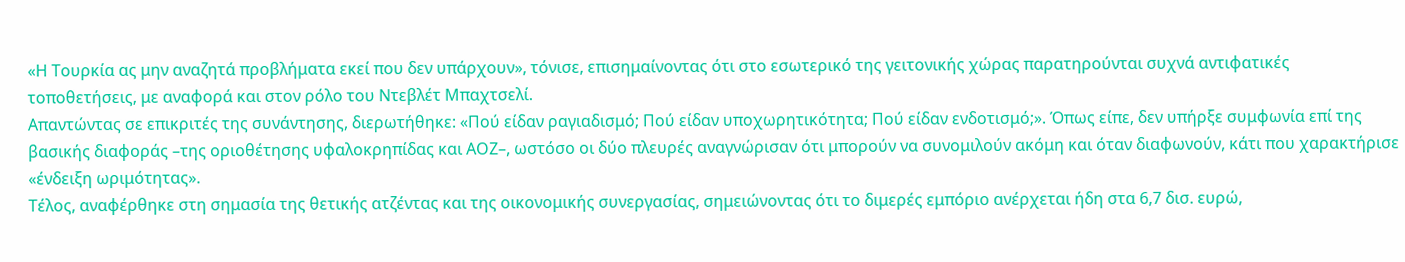«Η Τουρκία ας μην αναζητά προβλήματα εκεί που δεν υπάρχουν», τόνισε, επισημαίνοντας ότι στο εσωτερικό της γειτονικής χώρας παρατηρούνται συχνά αντιφατικές τοποθετήσεις, με αναφορά και στον ρόλο του Ντεβλέτ Μπαχτσελί.
Απαντώντας σε επικριτές της συνάντησης, διερωτήθηκε: «Πού είδαν ραγιαδισμό; Πού είδαν υποχωρητικότητα; Πού είδαν ενδοτισμό;». Όπως είπε, δεν υπήρξε συμφωνία επί της βασικής διαφοράς –της οριοθέτησης υφαλοκρηπίδας και ΑΟΖ–, ωστόσο οι δύο πλευρές αναγνώρισαν ότι μπορούν να συνομιλούν ακόμη και όταν διαφωνούν, κάτι που χαρακτήρισε «ένδειξη ωριμότητας».
Τέλος, αναφέρθηκε στη σημασία της θετικής ατζέντας και της οικονομικής συνεργασίας, σημειώνοντας ότι το διμερές εμπόριο ανέρχεται ήδη στα 6,7 δισ. ευρώ,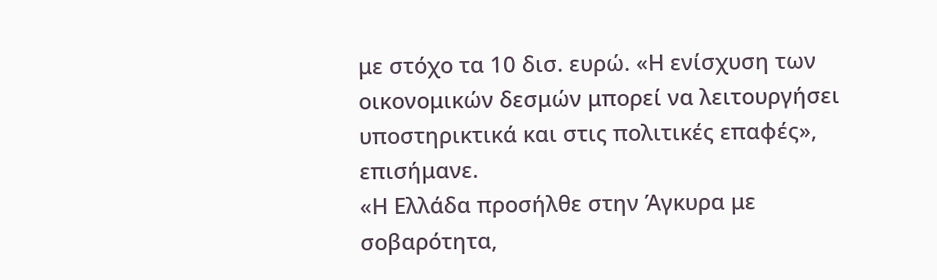με στόχο τα 10 δισ. ευρώ. «Η ενίσχυση των οικονομικών δεσμών μπορεί να λειτουργήσει υποστηρικτικά και στις πολιτικές επαφές», επισήμανε.
«Η Ελλάδα προσήλθε στην Άγκυρα με σοβαρότητα,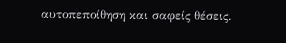αυτοπεποίθηση και σαφείς θέσεις.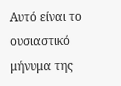Αυτό είναι το ουσιαστικό μήνυμα της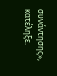συνάντησης», κατέληξε.